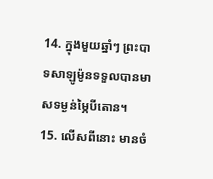14. ក្នុងមួយឆ្នាំៗ ព្រះបាទសាឡូម៉ូនទទួលបានមាសទម្ងន់ម្ភៃបីតោន។
15. លើសពីនោះ មានចំ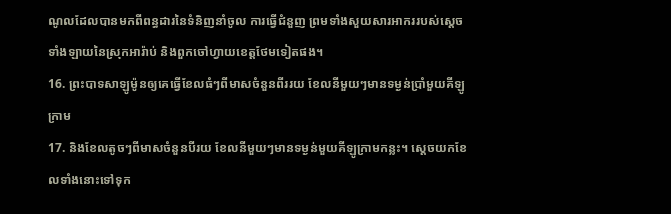ណូលដែលបានមកពីពន្ធដារនៃទំនិញនាំចូល ការធ្វើជំនួញ ព្រមទាំងសួយសារអាកររបស់ស្ដេចទាំងឡាយនៃស្រុកអារ៉ាប់ និងពួកចៅហ្វាយខេត្តថែមទៀតផង។
16. ព្រះបាទសាឡូម៉ូនឲ្យគេធ្វើខែលធំៗពីមាសចំនួនពីររយ ខែលនីមួយៗមានទម្ងន់ប្រាំមួយគីឡូក្រាម
17. និងខែលតូចៗពីមាសចំនួនបីរយ ខែលនីមួយៗមានទម្ងន់មួយគីឡូក្រាមកន្លះ។ ស្ដេចយកខែលទាំងនោះទៅទុក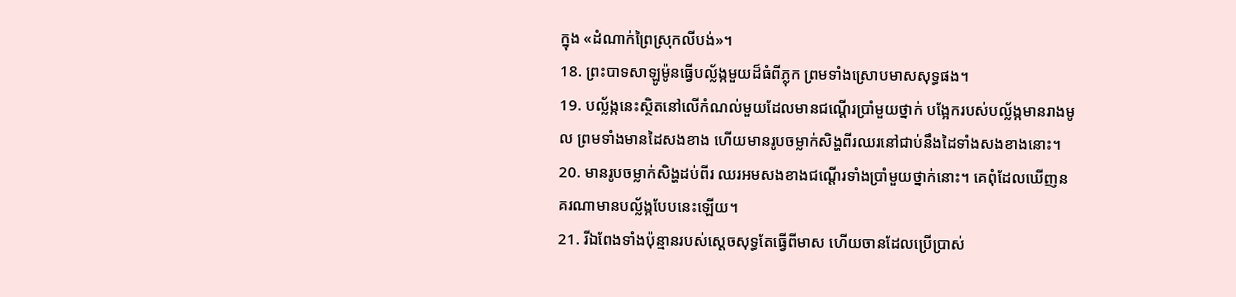ក្នុង «ដំណាក់ព្រៃស្រុកលីបង់»។
18. ព្រះបាទសាឡូម៉ូនធ្វើបល្ល័ង្កមួយដ៏ធំពីភ្លុក ព្រមទាំងស្រោបមាសសុទ្ធផង។
19. បល្ល័ង្កនេះស្ថិតនៅលើកំណល់មួយដែលមានជណ្ដើរប្រាំមួយថ្នាក់ បង្អែករបស់បល្ល័ង្កមានរាងមូល ព្រមទាំងមានដៃសងខាង ហើយមានរូបចម្លាក់សិង្ហពីរឈរនៅជាប់នឹងដៃទាំងសងខាងនោះ។
20. មានរូបចម្លាក់សិង្ហដប់ពីរ ឈរអមសងខាងជណ្ដើរទាំងប្រាំមួយថ្នាក់នោះ។ គេពុំដែលឃើញនគរណាមានបល្ល័ង្កបែបនេះឡើយ។
21. រីឯពែងទាំងប៉ុន្មានរបស់ស្ដេចសុទ្ធតែធ្វើពីមាស ហើយចានដែលប្រើប្រាស់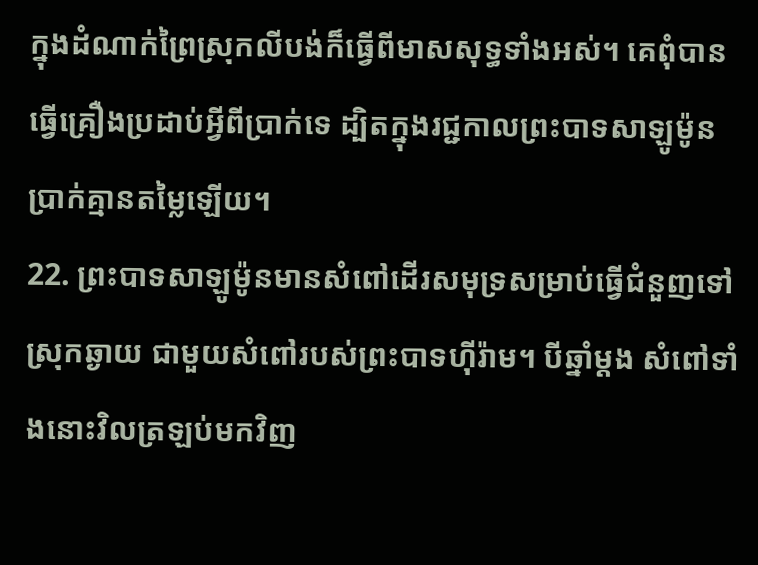ក្នុងដំណាក់ព្រៃស្រុកលីបង់ក៏ធ្វើពីមាសសុទ្ធទាំងអស់។ គេពុំបានធ្វើគ្រឿងប្រដាប់អ្វីពីប្រាក់ទេ ដ្បិតក្នុងរជ្ជកាលព្រះបាទសាឡូម៉ូន ប្រាក់គ្មានតម្លៃឡើយ។
22. ព្រះបាទសាឡូម៉ូនមានសំពៅដើរសមុទ្រសម្រាប់ធ្វើជំនួញទៅស្រុកឆ្ងាយ ជាមួយសំពៅរបស់ព្រះបាទហ៊ីរ៉ាម។ បីឆ្នាំម្ដង សំពៅទាំងនោះវិលត្រឡប់មកវិញ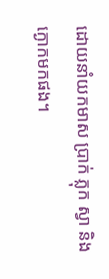ដោយនាំយកមាស ប្រាក់ ភ្លុក ស្វា និងក្ងោកមកផង។